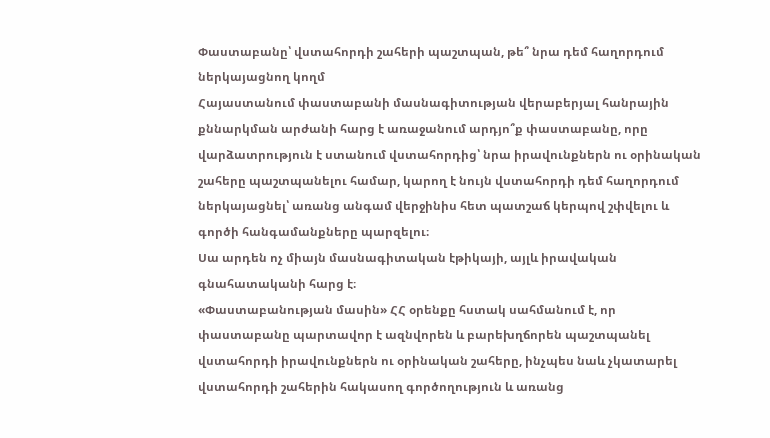Փաստաբանը՝ վստահորդի շահերի պաշտպան, թե՞ նրա դեմ հաղորդում ներկայացնող կողմ
Հայաստանում փաստաբանի մասնագիտության վերաբերյալ հանրային քննարկման արժանի հարց է առաջանում արդյո՞ք փաստաբանը, որը վարձատրություն է ստանում վստահորդից՝ նրա իրավունքներն ու օրինական շահերը պաշտպանելու համար, կարող է նույն վստահորդի դեմ հաղորդում ներկայացնել՝ առանց անգամ վերջինիս հետ պատշաճ կերպով շփվելու և գործի հանգամանքները պարզելու։
Սա արդեն ոչ միայն մասնագիտական էթիկայի, այլև իրավական գնահատականի հարց է։
«Փաստաբանության մասին» ՀՀ օրենքը հստակ սահմանում է, որ փաստաբանը պարտավոր է ազնվորեն և բարեխղճորեն պաշտպանել վստահորդի իրավունքներն ու օրինական շահերը, ինչպես նաև չկատարել վստահորդի շահերին հակասող գործողություն և առանց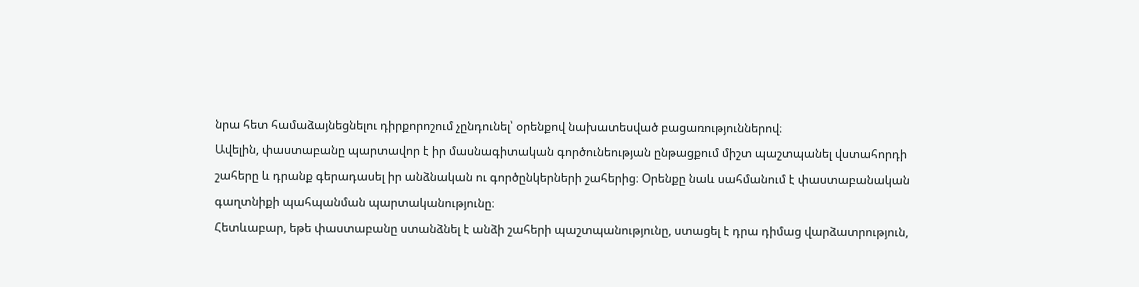նրա հետ համաձայնեցնելու դիրքորոշում չընդունել՝ օրենքով նախատեսված բացառություններով։
Ավելին, փաստաբանը պարտավոր է իր մասնագիտական գործունեության ընթացքում միշտ պաշտպանել վստահորդի շահերը և դրանք գերադասել իր անձնական ու գործընկերների շահերից։ Օրենքը նաև սահմանում է փաստաբանական գաղտնիքի պահպանման պարտականությունը։
Հետևաբար, եթե փաստաբանը ստանձնել է անձի շահերի պաշտպանությունը, ստացել է դրա դիմաց վարձատրություն,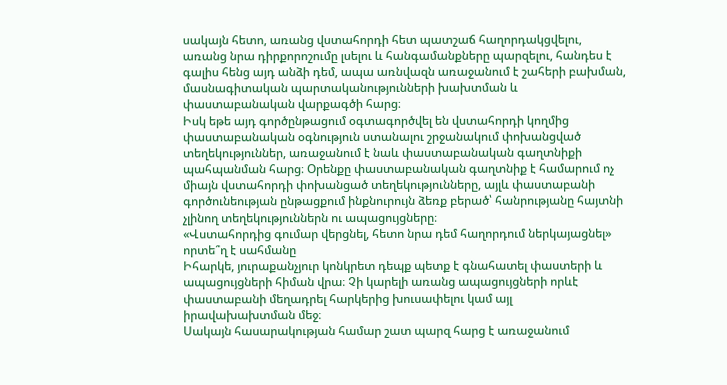սակայն հետո, առանց վստահորդի հետ պատշաճ հաղորդակցվելու, առանց նրա դիրքորոշումը լսելու և հանգամանքները պարզելու, հանդես է գալիս հենց այդ անձի դեմ, ապա առնվազն առաջանում է շահերի բախման, մասնագիտական պարտականությունների խախտման և փաստաբանական վարքագծի հարց։
Իսկ եթե այդ գործընթացում օգտագործվել են վստահորդի կողմից փաստաբանական օգնություն ստանալու շրջանակում փոխանցված տեղեկություններ, առաջանում է նաև փաստաբանական գաղտնիքի պահպանման հարց։ Օրենքը փաստաբանական գաղտնիք է համարում ոչ միայն վստահորդի փոխանցած տեղեկությունները, այլև փաստաբանի գործունեության ընթացքում ինքնուրույն ձեռք բերած՝ հանրությանը հայտնի չլինող տեղեկություններն ու ապացույցները։
«Վստահորդից գումար վերցնել, հետո նրա դեմ հաղորդում ներկայացնել» որտե՞ղ է սահմանը
Իհարկե, յուրաքանչյուր կոնկրետ դեպք պետք է գնահատել փաստերի և ապացույցների հիման վրա։ Չի կարելի առանց ապացույցների որևէ փաստաբանի մեղադրել հարկերից խուսափելու կամ այլ իրավախախտման մեջ։
Սակայն հասարակության համար շատ պարզ հարց է առաջանում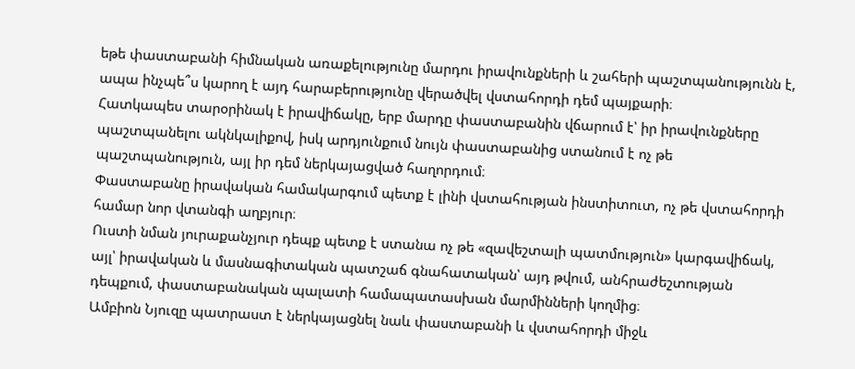եթե փաստաբանի հիմնական առաքելությունը մարդու իրավունքների և շահերի պաշտպանությունն է, ապա ինչպե՞ս կարող է այդ հարաբերությունը վերածվել վստահորդի դեմ պայքարի։
Հատկապես տարօրինակ է իրավիճակը, երբ մարդը փաստաբանին վճարում է՝ իր իրավունքները պաշտպանելու ակնկալիքով, իսկ արդյունքում նույն փաստաբանից ստանում է ոչ թե պաշտպանություն, այլ իր դեմ ներկայացված հաղորդում։
Փաստաբանը իրավական համակարգում պետք է լինի վստահության ինստիտուտ, ոչ թե վստահորդի համար նոր վտանգի աղբյուր։
Ուստի նման յուրաքանչյուր դեպք պետք է ստանա ոչ թե «զավեշտալի պատմություն» կարգավիճակ, այլ՝ իրավական և մասնագիտական պատշաճ գնահատական՝ այդ թվում, անհրաժեշտության դեպքում, փաստաբանական պալատի համապատասխան մարմինների կողմից։
Ամբիոն Նյուզը պատրաստ է ներկայացնել նաև փաստաբանի և վստահորդի միջև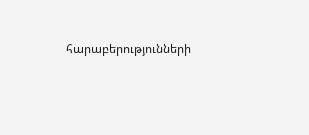հարաբերությունների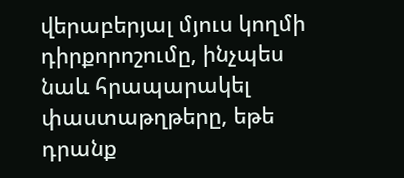վերաբերյալ մյուս կողմի դիրքորոշումը, ինչպես նաև հրապարակել փաստաթղթերը, եթե դրանք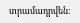տրամադրվեն։